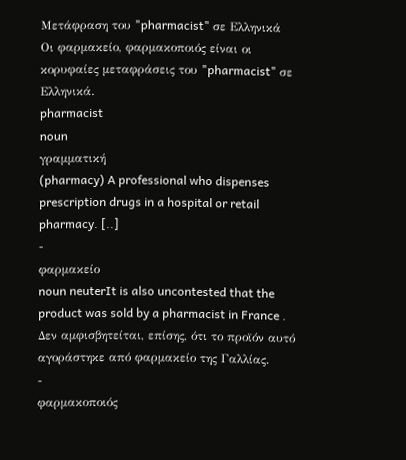Μετάφραση του "pharmacist" σε Ελληνικά
Οι φαρμακείο, φαρμακοποιός είναι οι κορυφαίες μεταφράσεις του "pharmacist" σε Ελληνικά.
pharmacist
noun
γραμματική
(pharmacy) A professional who dispenses prescription drugs in a hospital or retail pharmacy. [..]
-
φαρμακείο
noun neuterIt is also uncontested that the product was sold by a pharmacist in France .
Δεν αμφισβητείται, επίσης, ότι το προϊόν αυτό αγοράστηκε από φαρμακείο της Γαλλίας.
-
φαρμακοποιός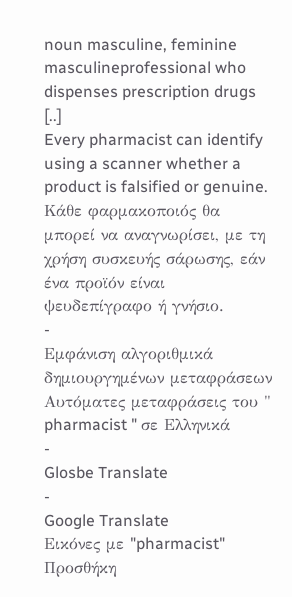noun masculine, feminine masculineprofessional who dispenses prescription drugs [..]
Every pharmacist can identify using a scanner whether a product is falsified or genuine.
Κάθε φαρμακοποιός θα μπορεί να αναγνωρίσει, με τη χρήση συσκευής σάρωσης, εάν ένα προϊόν είναι ψευδεπίγραφο ή γνήσιο.
-
Εμφάνιση αλγοριθμικά δημιουργημένων μεταφράσεων
Αυτόματες μεταφράσεις του " pharmacist " σε Ελληνικά
-
Glosbe Translate
-
Google Translate
Εικόνες με "pharmacist"
Προσθήκη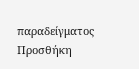παραδείγματος
Προσθήκη